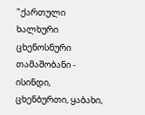"ქართული ხალხური ცხენოსნური თამაშობანი - ისინდი, ცხენბურთი, ყაბახი,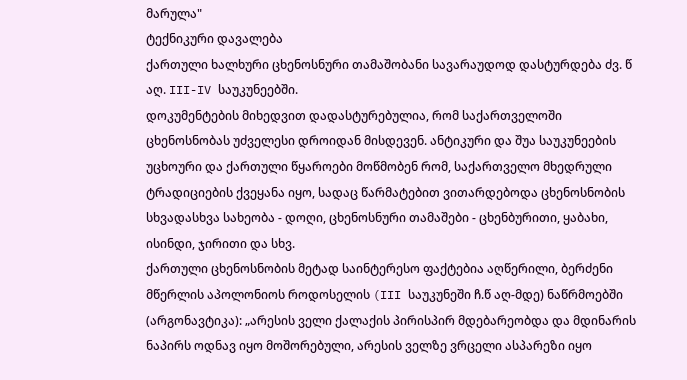მარულა"
ტექნიკური დავალება
ქართული ხალხური ცხენოსნური თამაშობანი სავარაუდოდ დასტურდება ძვ. წ
აღ. III-IV საუკუნეებში.
დოკუმენტების მიხედვით დადასტურებულია, რომ საქართველოში
ცხენოსნობას უძველესი დროიდან მისდევენ. ანტიკური და შუა საუკუნეების
უცხოური და ქართული წყაროები მოწმობენ რომ, საქართველო მხედრული
ტრადიციების ქვეყანა იყო, სადაც წარმატებით ვითარდებოდა ცხენოსნობის
სხვადასხვა სახეობა - დოღი, ცხენოსნური თამაშები - ცხენბურითი, ყაბახი,
ისინდი, ჯირითი და სხვ.
ქართული ცხენოსნობის მეტად საინტერესო ფაქტებია აღწერილი, ბერძენი
მწერლის აპოლონიოს როდოსელის (III საუკუნეში ჩ.წ აღ-მდე) ნაწრმოებში
(არგონავტიკა): „არესის ველი ქალაქის პირისპირ მდებარეობდა და მდინარის
ნაპირს ოდნავ იყო მოშორებული, არესის ველზე ვრცელი ასპარეზი იყო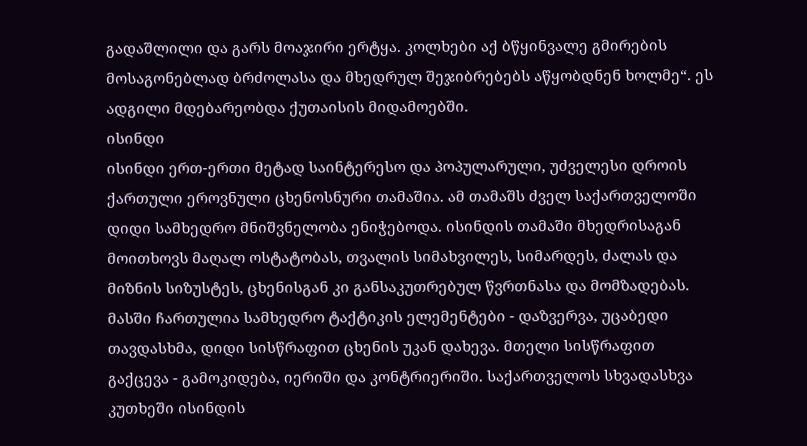გადაშლილი და გარს მოაჯირი ერტყა. კოლხები აქ ბწყინვალე გმირების
მოსაგონებლად ბრძოლასა და მხედრულ შეჯიბრებებს აწყობდნენ ხოლმე“. ეს
ადგილი მდებარეობდა ქუთაისის მიდამოებში.
ისინდი
ისინდი ერთ-ერთი მეტად საინტერესო და პოპულარული, უძველესი დროის
ქართული ეროვნული ცხენოსნური თამაშია. ამ თამაშს ძველ საქართველოში
დიდი სამხედრო მნიშვნელობა ენიჭებოდა. ისინდის თამაში მხედრისაგან
მოითხოვს მაღალ ოსტატობას, თვალის სიმახვილეს, სიმარდეს, ძალას და
მიზნის სიზუსტეს, ცხენისგან კი განსაკუთრებულ წვრთნასა და მომზადებას.
მასში ჩართულია სამხედრო ტაქტიკის ელემენტები - დაზვერვა, უცაბედი
თავდასხმა, დიდი სისწრაფით ცხენის უკან დახევა. მთელი სისწრაფით
გაქცევა - გამოკიდება, იერიში და კონტრიერიში. საქართველოს სხვადასხვა
კუთხეში ისინდის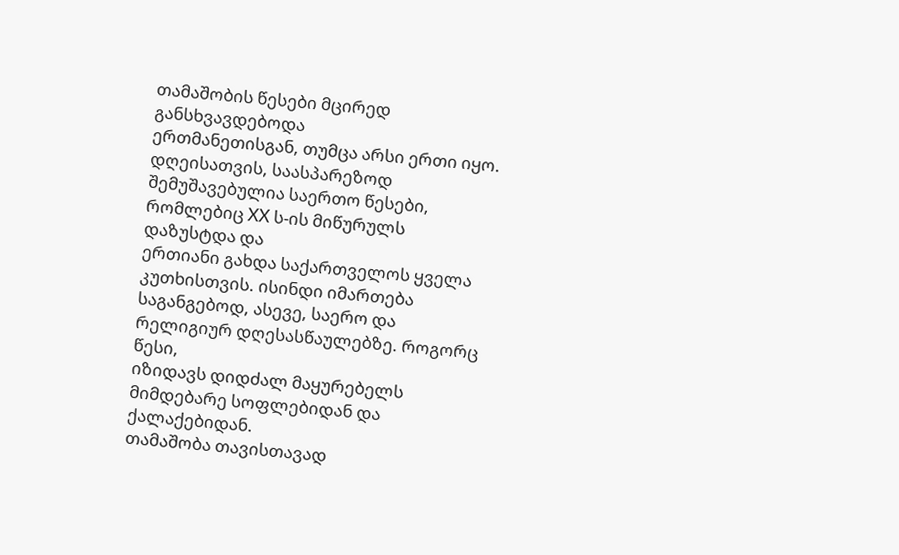თამაშობის წესები მცირედ განსხვავდებოდა
ერთმანეთისგან, თუმცა არსი ერთი იყო. დღეისათვის, საასპარეზოდ
შემუშავებულია საერთო წესები, რომლებიც XX ს-ის მიწურულს დაზუსტდა და
ერთიანი გახდა საქართველოს ყველა კუთხისთვის. ისინდი იმართება
საგანგებოდ, ასევე, საერო და რელიგიურ დღესასწაულებზე. როგორც წესი,
იზიდავს დიდძალ მაყურებელს მიმდებარე სოფლებიდან და ქალაქებიდან.
თამაშობა თავისთავად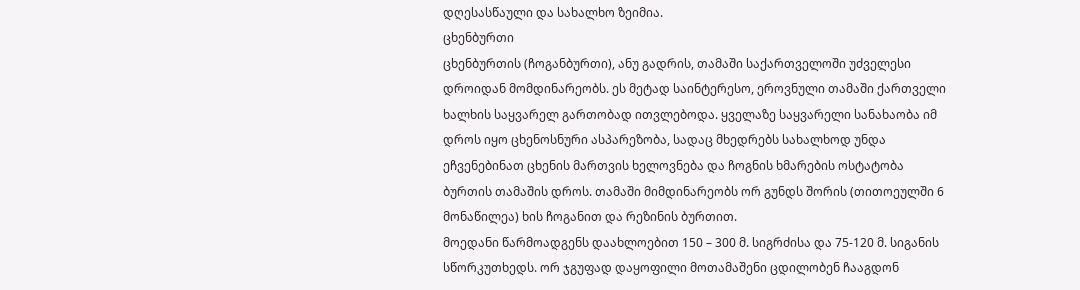დღესასწაული და სახალხო ზეიმია.
ცხენბურთი
ცხენბურთის (ჩოგანბურთი), ანუ გადრის, თამაში საქართველოში უძველესი
დროიდან მომდინარეობს. ეს მეტად საინტერესო, ეროვნული თამაში ქართველი
ხალხის საყვარელ გართობად ითვლებოდა. ყველაზე საყვარელი სანახაობა იმ
დროს იყო ცხენოსნური ასპარეზობა, სადაც მხედრებს სახალხოდ უნდა
ეჩვენებინათ ცხენის მართვის ხელოვნება და ჩოგნის ხმარების ოსტატობა
ბურთის თამაშის დროს. თამაში მიმდინარეობს ორ გუნდს შორის (თითოეულში 6
მონაწილეა) ხის ჩოგანით და რეზინის ბურთით.
მოედანი წარმოადგენს დაახლოებით 150 – 300 მ. სიგრძისა და 75-120 მ. სიგანის
სწორკუთხედს. ორ ჯგუფად დაყოფილი მოთამაშენი ცდილობენ ჩააგდონ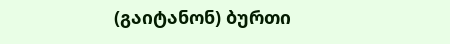(გაიტანონ) ბურთი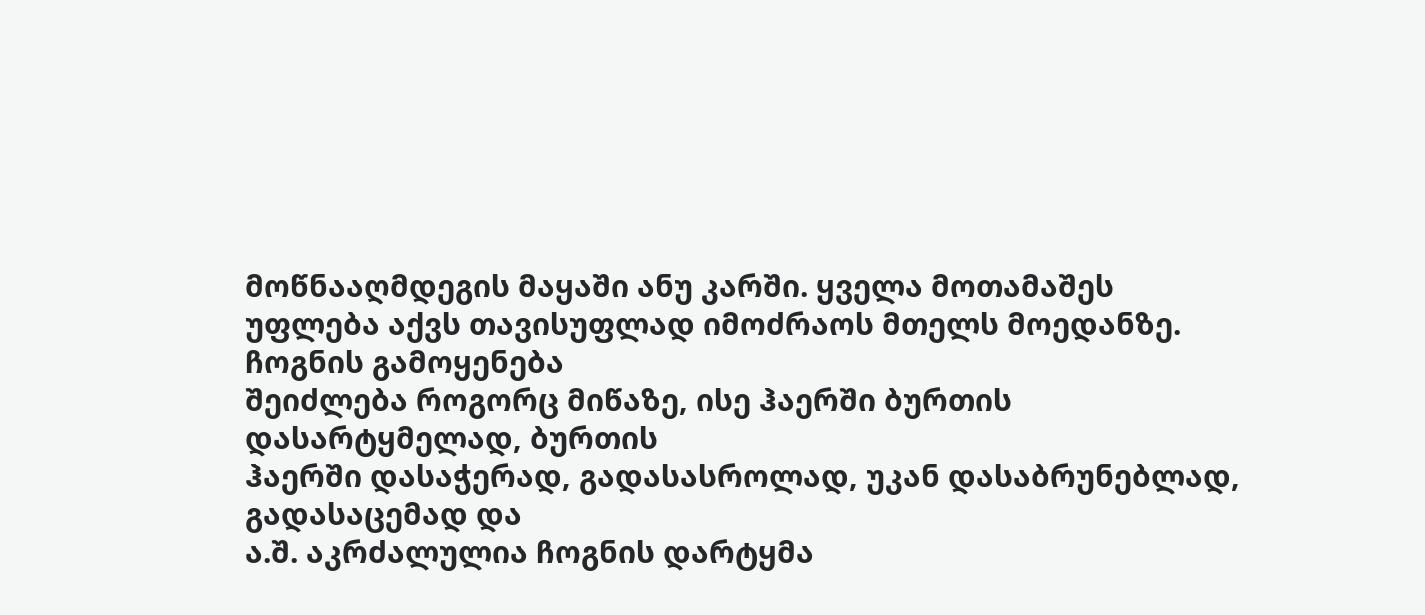მოწნააღმდეგის მაყაში ანუ კარში. ყველა მოთამაშეს
უფლება აქვს თავისუფლად იმოძრაოს მთელს მოედანზე. ჩოგნის გამოყენება
შეიძლება როგორც მიწაზე, ისე ჰაერში ბურთის დასარტყმელად, ბურთის
ჰაერში დასაჭერად, გადასასროლად, უკან დასაბრუნებლად, გადასაცემად და
ა.შ. აკრძალულია ჩოგნის დარტყმა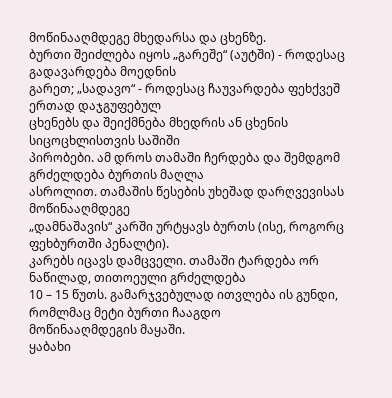მოწინააღმდეგე მხედარსა და ცხენზე.
ბურთი შეიძლება იყოს „გარეშე“ (აუტში) - როდესაც გადავარდება მოედნის
გარეთ; „სადავო“ - როდესაც ჩაუვარდება ფეხქვეშ ერთად დაჯგუფებულ
ცხენებს და შეიქმნება მხედრის ან ცხენის სიცოცხლისთვის საშიში
პირობები. ამ დროს თამაში ჩერდება და შემდგომ გრძელდება ბურთის მაღლა
ასროლით. თამაშის წესების უხეშად დარღვევისას მოწინააღმდეგე
„დამნაშავის“ კარში ურტყავს ბურთს (ისე, როგორც ფეხბურთში პენალტი).
კარებს იცავს დამცველი. თამაში ტარდება ორ ნაწილად, თითოეული გრძელდება
10 – 15 წუთს. გამარჯვებულად ითვლება ის გუნდი, რომლმაც მეტი ბურთი ჩააგდო
მოწინააღმდეგის მაყაში.
ყაბახი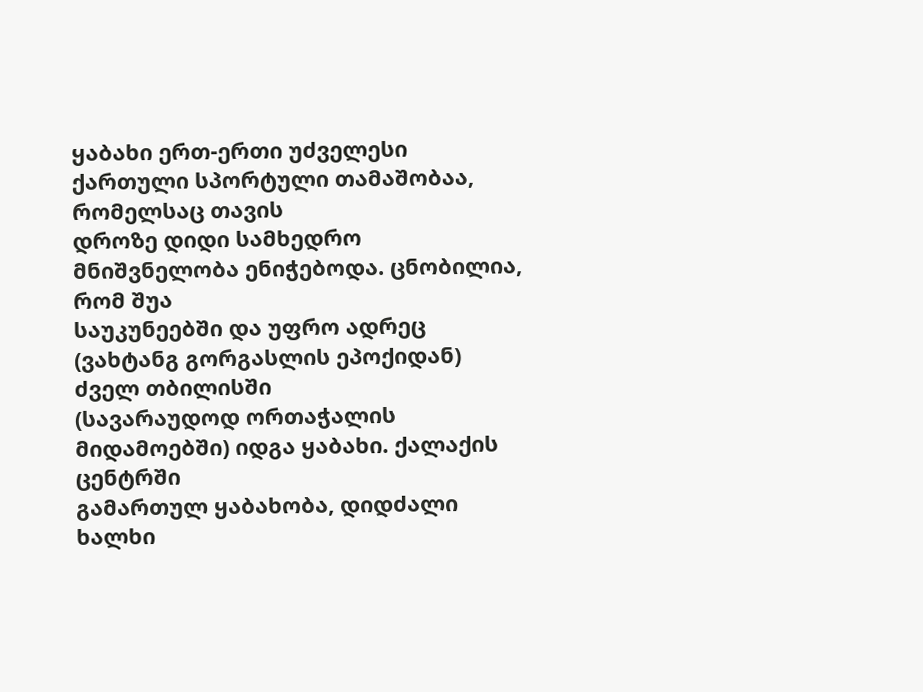ყაბახი ერთ-ერთი უძველესი ქართული სპორტული თამაშობაა, რომელსაც თავის
დროზე დიდი სამხედრო მნიშვნელობა ენიჭებოდა. ცნობილია, რომ შუა
საუკუნეებში და უფრო ადრეც (ვახტანგ გორგასლის ეპოქიდან) ძველ თბილისში
(სავარაუდოდ ორთაჭალის მიდამოებში) იდგა ყაბახი. ქალაქის ცენტრში
გამართულ ყაბახობა, დიდძალი ხალხი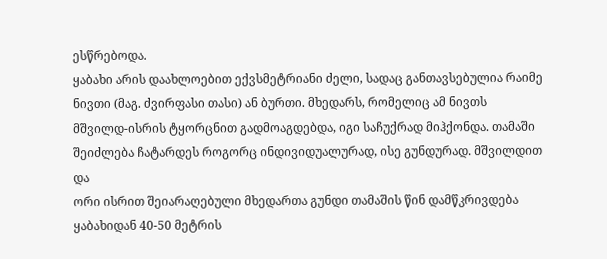ესწრებოდა.
ყაბახი არის დაახლოებით ექვსმეტრიანი ძელი, სადაც განთავსებულია რაიმე
ნივთი (მაგ. ძვირფასი თასი) ან ბურთი. მხედარს, რომელიც ამ ნივთს
მშვილდ-ისრის ტყორცნით გადმოაგდებდა, იგი საჩუქრად მიჰქონდა. თამაში
შეიძლება ჩატარდეს როგორც ინდივიდუალურად, ისე გუნდურად. მშვილდით და
ორი ისრით შეიარაღებული მხედართა გუნდი თამაშის წინ დამწკრივდება
ყაბახიდან 40-50 მეტრის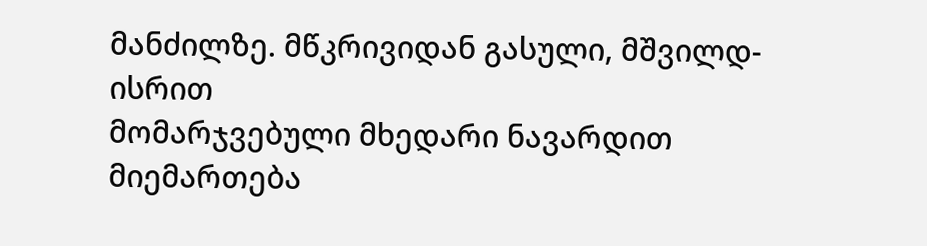მანძილზე. მწკრივიდან გასული, მშვილდ-ისრით
მომარჯვებული მხედარი ნავარდით მიემართება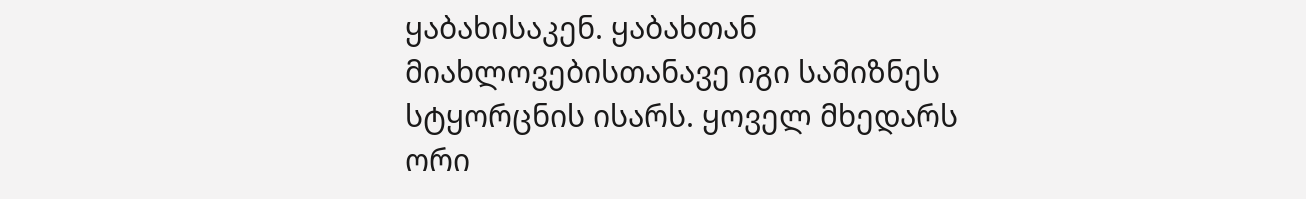ყაბახისაკენ. ყაბახთან
მიახლოვებისთანავე იგი სამიზნეს სტყორცნის ისარს. ყოველ მხედარს ორი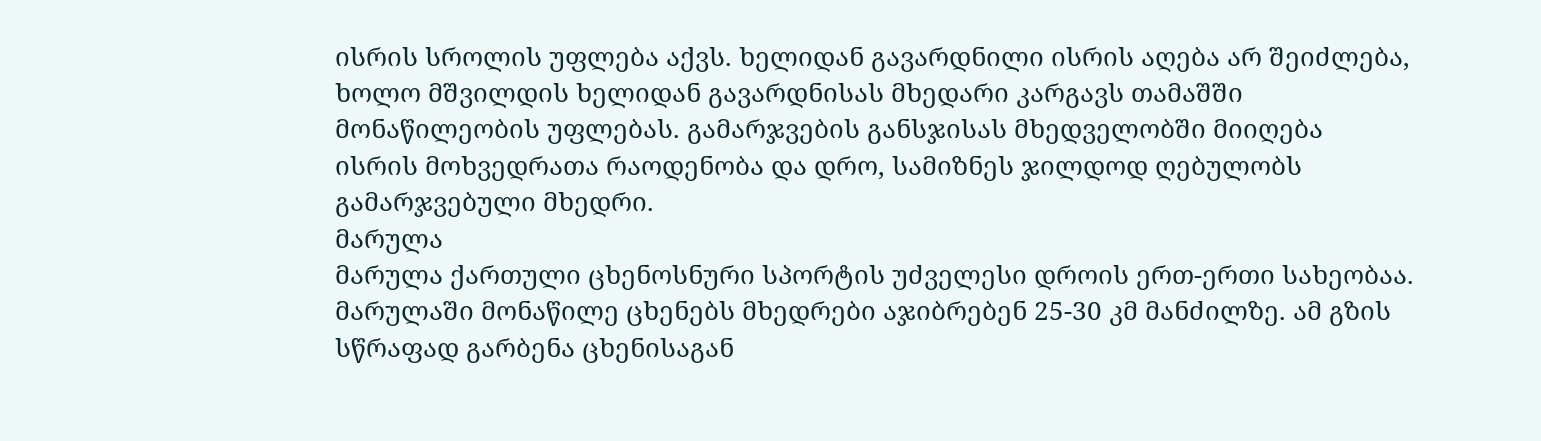ისრის სროლის უფლება აქვს. ხელიდან გავარდნილი ისრის აღება არ შეიძლება,
ხოლო მშვილდის ხელიდან გავარდნისას მხედარი კარგავს თამაშში
მონაწილეობის უფლებას. გამარჯვების განსჯისას მხედველობში მიიღება
ისრის მოხვედრათა რაოდენობა და დრო, სამიზნეს ჯილდოდ ღებულობს
გამარჯვებული მხედრი.
მარულა
მარულა ქართული ცხენოსნური სპორტის უძველესი დროის ერთ-ერთი სახეობაა.
მარულაში მონაწილე ცხენებს მხედრები აჯიბრებენ 25-30 კმ მანძილზე. ამ გზის
სწრაფად გარბენა ცხენისაგან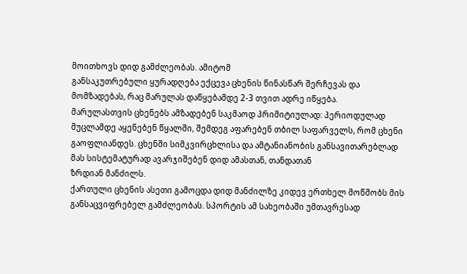მოითხოვს დიდ გამძლეობას. ამიტომ
განსაკუთრებული ყურადღება ექცევა ცხენის წინასწარ შერჩევას და
მომზადებას, რაც მარულას დაწყებამდე 2-3 თვით ადრე იწყება.
მარულასთვის ცხენებს ამზადებენ საკმაოდ პრიმიტიულად: პერიოდულად
მუცლამდე აყენებენ წყალში, შემდეგ აფარებენ თბილ საფარველს, რომ ცხენი
გაოფლიანდეს. ცხენში სიმკვირცხლისა და ამტანიანობის განსავითარებლად
მას სისტემატურად ავარჯიშებენ დიდ ამასთან, თანდათან
ზრდიან მანძილს.
ქართული ცხენის ასეთი გამოცდა დიდ მანძილზე კიდევ ერთხელ მოწმობს მის
განსაცვიფრებელ გამძლეობას. სპორტის ამ სახეობაში უმთავრესად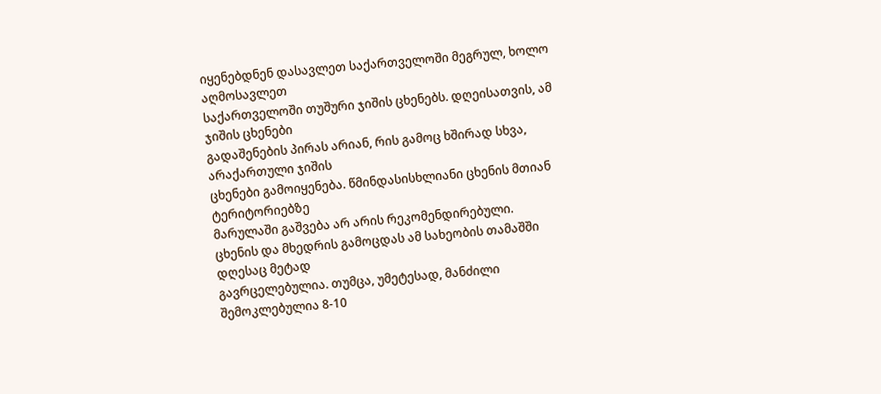იყენებდნენ დასავლეთ საქართველოში მეგრულ, ხოლო აღმოსავლეთ
საქართველოში თუშური ჯიშის ცხენებს. დღეისათვის, ამ ჯიშის ცხენები
გადაშენების პირას არიან, რის გამოც ხშირად სხვა, არაქართული ჯიშის
ცხენები გამოიყენება. წმინდასისხლიანი ცხენის მთიან ტერიტორიებზე
მარულაში გაშვება არ არის რეკომენდირებული.
ცხენის და მხედრის გამოცდას ამ სახეობის თამაშში დღესაც მეტად
გავრცელებულია. თუმცა, უმეტესად, მანძილი შემოკლებულია 8-10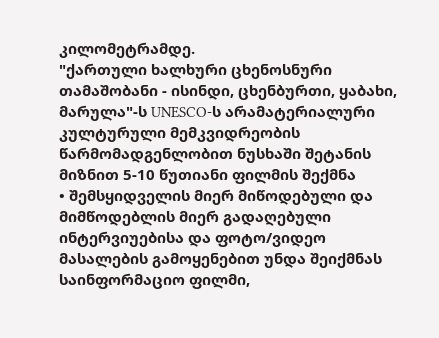კილომეტრამდე.
"ქართული ხალხური ცხენოსნური თამაშობანი - ისინდი, ცხენბურთი, ყაბახი,
მარულა"-ს UNESCO-ს არამატერიალური კულტურული მემკვიდრეობის
წარმომადგენლობით ნუსხაში შეტანის მიზნით 5-10 წუთიანი ფილმის შექმნა
• შემსყიდველის მიერ მიწოდებული და მიმწოდებლის მიერ გადაღებული
ინტერვიუებისა და ფოტო/ვიდეო მასალების გამოყენებით უნდა შეიქმნას
საინფორმაციო ფილმი,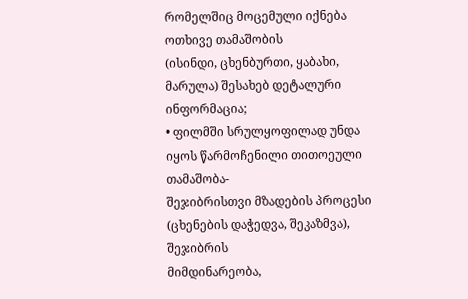რომელშიც მოცემული იქნება ოთხივე თამაშობის
(ისინდი, ცხენბურთი, ყაბახი, მარულა) შესახებ დეტალური ინფორმაცია;
• ფილმში სრულყოფილად უნდა იყოს წარმოჩენილი თითოეული თამაშობა-
შეჯიბრისთვი მზადების პროცესი (ცხენების დაჭედვა, შეკაზმვა), შეჯიბრის
მიმდინარეობა,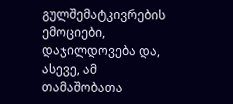გულშემატკივრების ემოციები, დაჯილდოვება და, ასევე, ამ
თამაშობათა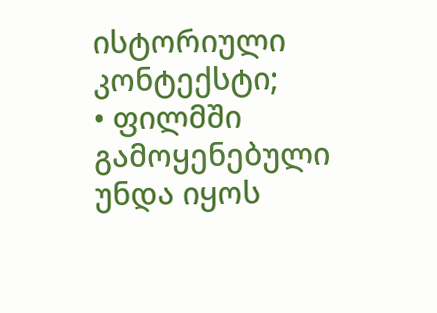ისტორიული კონტექსტი;
• ფილმში გამოყენებული უნდა იყოს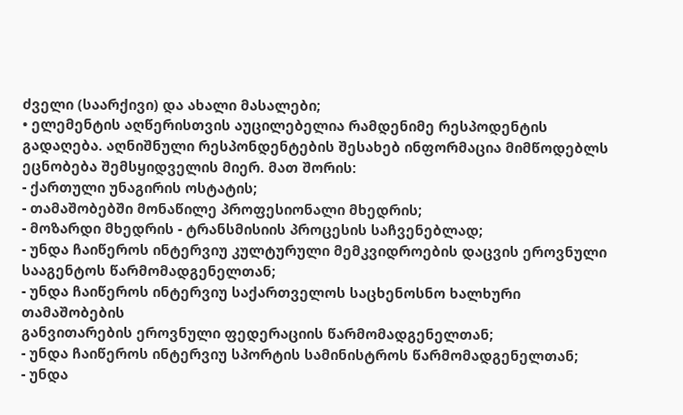ძველი (საარქივი) და ახალი მასალები;
• ელემენტის აღწერისთვის აუცილებელია რამდენიმე რესპოდენტის
გადაღება. აღნიშნული რესპონდენტების შესახებ ინფორმაცია მიმწოდებლს
ეცნობება შემსყიდველის მიერ. მათ შორის:
- ქართული უნაგირის ოსტატის;
- თამაშობებში მონაწილე პროფესიონალი მხედრის;
- მოზარდი მხედრის - ტრანსმისიის პროცესის საჩვენებლად;
- უნდა ჩაიწეროს ინტერვიუ კულტურული მემკვიდროების დაცვის ეროვნული
სააგენტოს წარმომადგენელთან;
- უნდა ჩაიწეროს ინტერვიუ საქართველოს საცხენოსნო ხალხური თამაშობების
განვითარების ეროვნული ფედერაციის წარმომადგენელთან;
- უნდა ჩაიწეროს ინტერვიუ სპორტის სამინისტროს წარმომადგენელთან;
- უნდა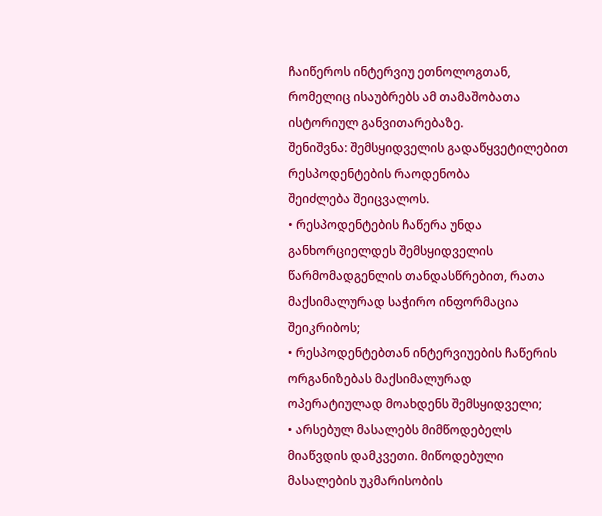ჩაიწეროს ინტერვიუ ეთნოლოგთან, რომელიც ისაუბრებს ამ თამაშობათა
ისტორიულ განვითარებაზე.
შენიშვნა: შემსყიდველის გადაწყვეტილებით რესპოდენტების რაოდენობა
შეიძლება შეიცვალოს.
• რესპოდენტების ჩაწერა უნდა განხორციელდეს შემსყიდველის
წარმომადგენლის თანდასწრებით, რათა მაქსიმალურად საჭირო ინფორმაცია
შეიკრიბოს;
• რესპოდენტებთან ინტერვიუების ჩაწერის ორგანიზებას მაქსიმალურად
ოპერატიულად მოახდენს შემსყიდველი;
• არსებულ მასალებს მიმწოდებელს მიაწვდის დამკვეთი. მიწოდებული
მასალების უკმარისობის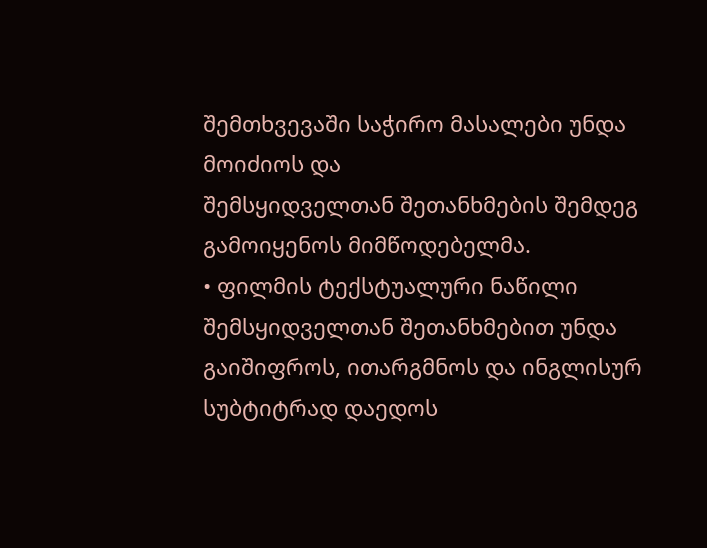შემთხვევაში საჭირო მასალები უნდა მოიძიოს და
შემსყიდველთან შეთანხმების შემდეგ გამოიყენოს მიმწოდებელმა.
• ფილმის ტექსტუალური ნაწილი შემსყიდველთან შეთანხმებით უნდა
გაიშიფროს, ითარგმნოს და ინგლისურ სუბტიტრად დაედოს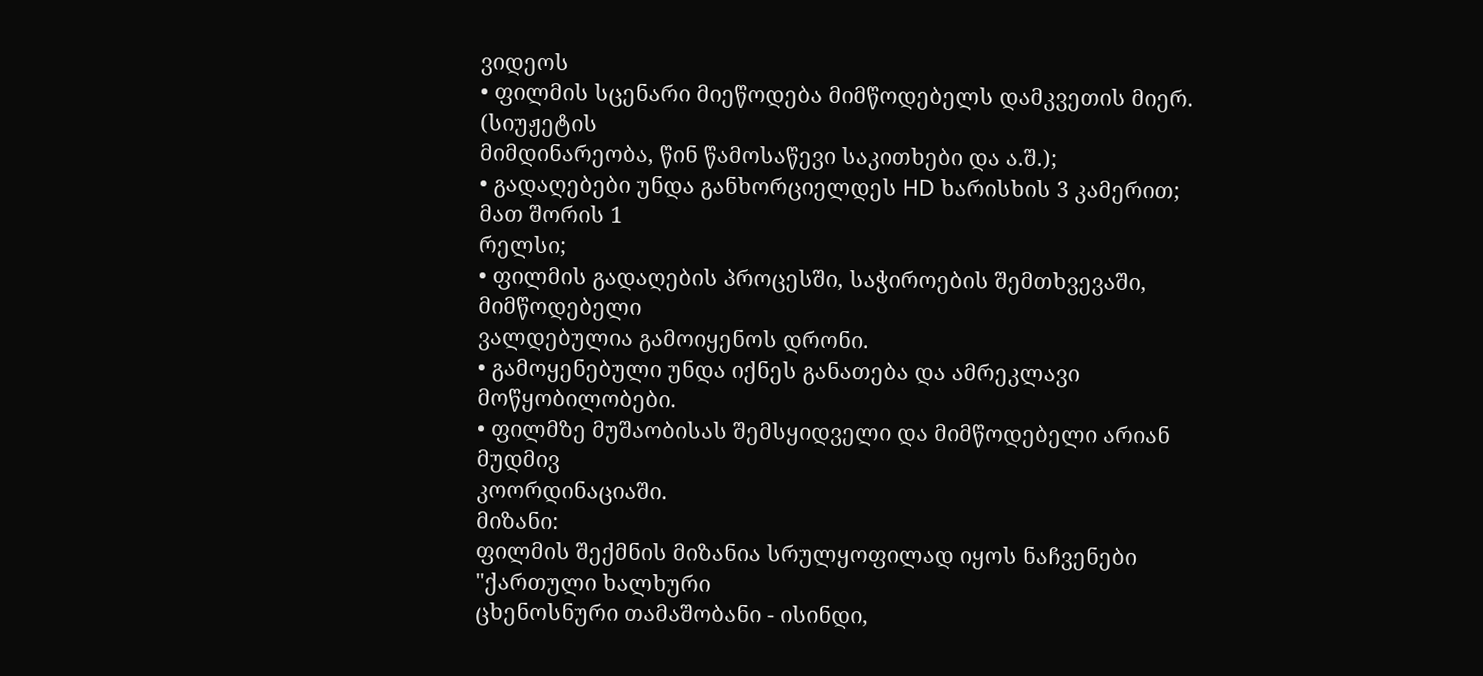ვიდეოს
• ფილმის სცენარი მიეწოდება მიმწოდებელს დამკვეთის მიერ. (სიუჟეტის
მიმდინარეობა, წინ წამოსაწევი საკითხები და ა.შ.);
• გადაღებები უნდა განხორციელდეს HD ხარისხის 3 კამერით; მათ შორის 1
რელსი;
• ფილმის გადაღების პროცესში, საჭიროების შემთხვევაში, მიმწოდებელი
ვალდებულია გამოიყენოს დრონი.
• გამოყენებული უნდა იქნეს განათება და ამრეკლავი მოწყობილობები.
• ფილმზე მუშაობისას შემსყიდველი და მიმწოდებელი არიან მუდმივ
კოორდინაციაში.
მიზანი:
ფილმის შექმნის მიზანია სრულყოფილად იყოს ნაჩვენები "ქართული ხალხური
ცხენოსნური თამაშობანი - ისინდი,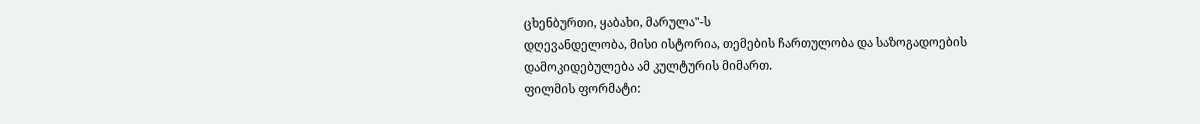ცხენბურთი, ყაბახი, მარულა"-ს
დღევანდელობა, მისი ისტორია, თემების ჩართულობა და საზოგადოების
დამოკიდებულება ამ კულტურის მიმართ.
ფილმის ფორმატი: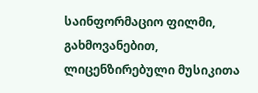საინფორმაციო ფილმი, გახმოვანებით, ლიცენზირებული მუსიკითა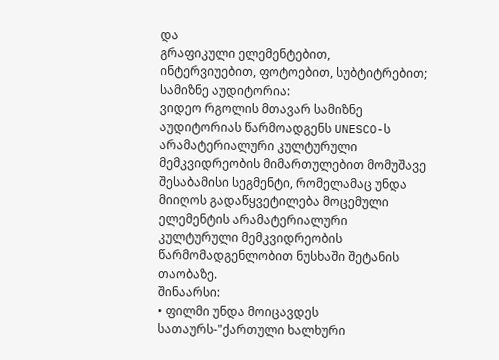და
გრაფიკული ელემენტებით, ინტერვიუებით, ფოტოებით, სუბტიტრებით;
სამიზნე აუდიტორია:
ვიდეო რგოლის მთავარ სამიზნე აუდიტორიას წარმოადგენს UNESCO-ს
არამატერიალური კულტურული მემკვიდრეობის მიმართულებით მომუშავე
შესაბამისი სეგმენტი, რომელამაც უნდა მიიღოს გადაწყვეტილება მოცემული
ელემენტის არამატერიალური კულტურული მემკვიდრეობის
წარმომადგენლობით ნუსხაში შეტანის თაობაზე.
შინაარსი:
• ფილმი უნდა მოიცავდეს სათაურს-"ქართული ხალხური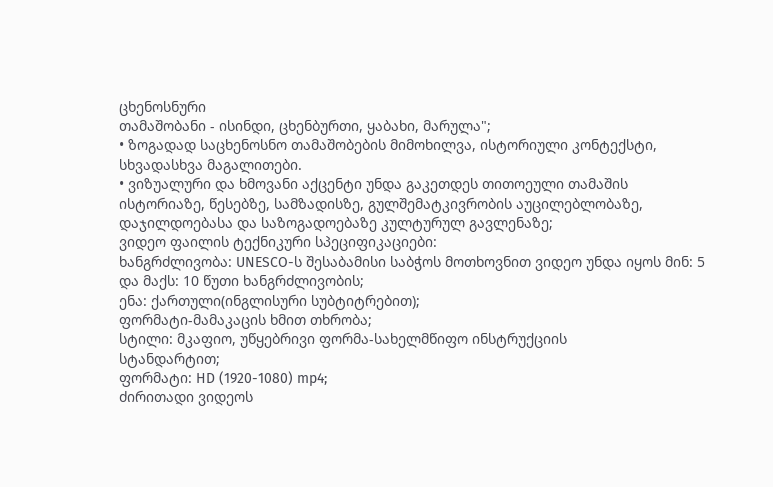ცხენოსნური
თამაშობანი - ისინდი, ცხენბურთი, ყაბახი, მარულა";
• ზოგადად საცხენოსნო თამაშობების მიმოხილვა, ისტორიული კონტექსტი,
სხვადასხვა მაგალითები.
• ვიზუალური და ხმოვანი აქცენტი უნდა გაკეთდეს თითოეული თამაშის
ისტორიაზე, წესებზე, სამზადისზე, გულშემატკივრობის აუცილებლობაზე,
დაჯილდოებასა და საზოგადოებაზე კულტურულ გავლენაზე;
ვიდეო ფაილის ტექნიკური სპეციფიკაციები:
ხანგრძლივობა: UNESCO-ს შესაბამისი საბჭოს მოთხოვნით ვიდეო უნდა იყოს მინ: 5
და მაქს: 10 წუთი ხანგრძლივობის;
ენა: ქართული(ინგლისური სუბტიტრებით);
ფორმატი-მამაკაცის ხმით თხრობა;
სტილი: მკაფიო, უწყებრივი ფორმა-სახელმწიფო ინსტრუქციის
სტანდარტით;
ფორმატი: HD (1920-1080) mp4;
ძირითადი ვიდეოს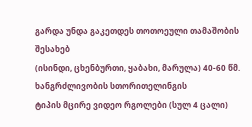გარდა უნდა გაკეთდეს თოთოეული თამაშობის შესახებ
(ისინდი, ცხენბურთი, ყაბახი, მარულა) 40-60 წმ. ხანგრძლივობის სთორითელინგის
ტიპის მცირე ვიდეო რგოლები (სულ 4 ცალი)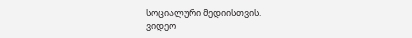სოციალური მედიისთვის.
ვიდეო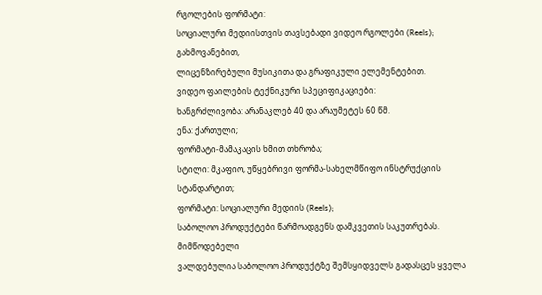რგოლების ფორმატი:
სოციალური მედიისთვის თავსებადი ვიდეო რგოლები (Reels); გახმოვანებით,
ლიცენზირებული მუსიკითა და გრაფიკული ელემენტებით.
ვიდეო ფაილების ტექნიკური სპეციფიკაციები:
ხანგრძლივობა: არანაკლებ 40 და არაუმეტეს 60 წმ.
ენა: ქართული;
ფორმატი-მამაკაცის ხმით თხრობა;
სტილი: მკაფიო, უწყებრივი ფორმა-სახელმწიფო ინსტრუქციის
სტანდარტით;
ფორმატი: სოციალური მედიის (Reels);
საბოლოო პროდუქტები წარმოადგენს დამკვეთის საკუთრებას. მიმწოდებელი
ვალდებულია საბოლოო პროდუქტზე შემსყიდველს გადასცეს ყველა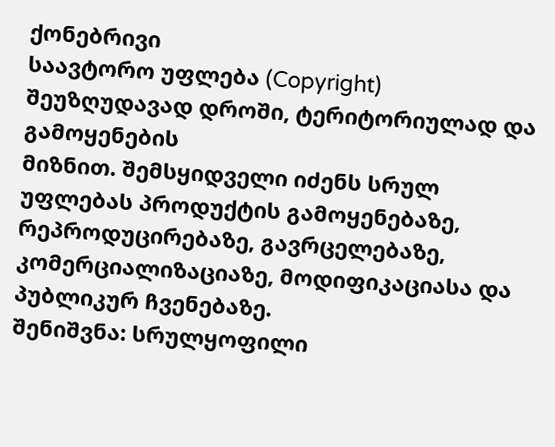ქონებრივი
საავტორო უფლება (Copyright) შეუზღუდავად დროში, ტერიტორიულად და გამოყენების
მიზნით. შემსყიდველი იძენს სრულ უფლებას პროდუქტის გამოყენებაზე,
რეპროდუცირებაზე, გავრცელებაზე, კომერციალიზაციაზე, მოდიფიკაციასა და
პუბლიკურ ჩვენებაზე.
შენიშვნა: სრულყოფილი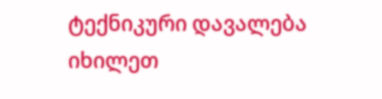ტექნიკური დავალება იხილეთ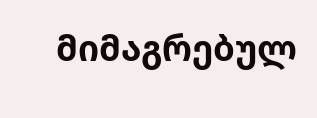მიმაგრებულ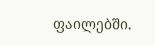ფაილებში.